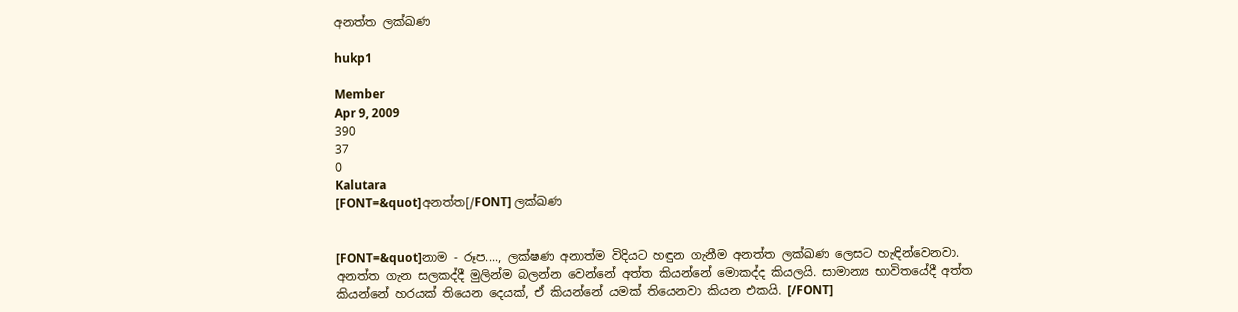අනත්ත ලක්ඛණ

hukp1

Member
Apr 9, 2009
390
37
0
Kalutara
[FONT=&quot]අනත්ත[/FONT] ලක්ඛණ


[FONT=&quot]නාම - රූප...., ලක්ෂණ අනාත්ම විදියට හඳුන ගැනීම අනත්ත ලක්ඛණ ලෙසට හැඳින්වෙනවා. අනත්ත ගැන සලකද්දී මුලින්ම බලන්න වෙන්නේ අත්ත කියන්නේ මොකද්ද කියලයි. සාමාන්‍ය භාවිතයේදී අත්ත කියන්නේ හරයක් තියෙන දෙයක්, ඒ කියන්නේ යමක් තියෙනවා කියන එකයි. [/FONT]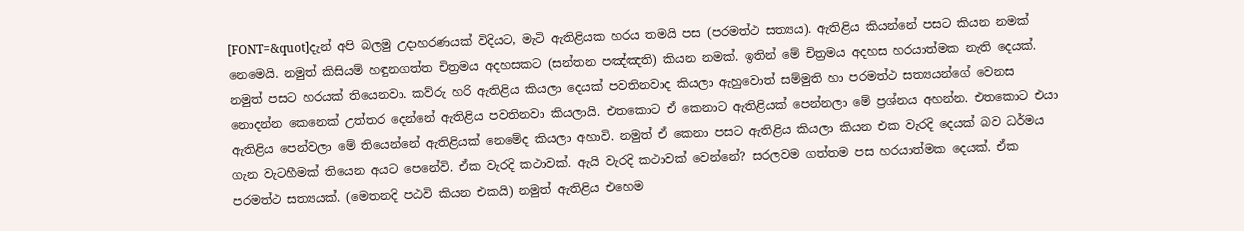[FONT=&quot]දැන් අපි බලමු උදාහරණයක් විදියට, මැටි ඇතිළියක හරය තමයි පස (පරමත්ථ සත්‍යය). ඇතිළිය කියන්නේ පසට කියන නමක් නෙමෙයි. නමුත් කිසියම් හඳුනගත්ත චිත්‍රමය අදහසකට (සන්තන පඤ්ඤති) කියන නමක්. ඉතින් මේ චිත්‍රමය අදහස හරයාත්මක නැති දෙයක්. නමුත් පසට හරයක් තියෙනවා. කව්රු හරි ඇතිළිය කියලා දෙයක් පවතිනවාද කියලා ඇහුවොත් සම්මුති හා පරමත්ථ සත්‍යයන්ගේ වෙනස නොදන්න කෙනෙක් උත්තර දෙන්නේ ඇතිළිය පවතිනවා කියලායි. එතකොට ඒ කෙනාට ඇතිළියක් පෙන්නලා මේ ප්‍රශ්නය අහන්න. එතකොට එයා ඇතිළිය පෙන්වලා මේ තියෙන්නේ ඇතිළියක් නෙමේද කියලා අහාවි. නමුත් ඒ කෙනා පසට ඇතිළිය කියලා කියන එක වැරදි දෙයක් බව ධර්මය ගැන වැටහීමක් තියෙන අයට පෙනේවි. ඒක වැරදි කථාවක්. ඇයි වැරදි කථාවක් වෙන්නේ? සරලවම ගත්තම පස හරයාත්මක දෙයක්. ඒක පරමත්ථ සත්‍යයක්. (මෙතනදි පඨවි කියන එකයි) නමුත් ඇතිළිය එහෙම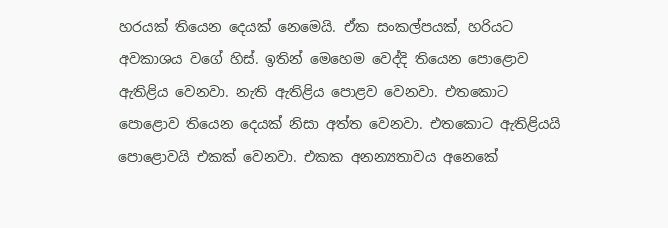හරයක් තියෙන දෙයක් නෙමෙයි. ඒක සංකල්පයක්, හරියට අවකාශය වගේ හිස්. ඉතින් මෙහෙම වෙද්දි තියෙන පොළොව ඇතිළිය වෙනවා. නැති ඇතිළිය පොළව වෙනවා. එතකොට පොළොව තියෙන දෙයක් නිසා අත්ත වෙනවා. එතකොට ඇතිළියයි පොළොවයි එකක් වෙනවා. එකක අනන්‍යතාවය අනෙකේ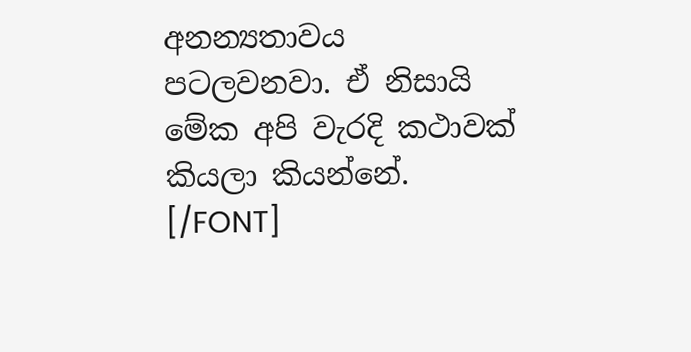අනන්‍යතාවය පටලවනවා. ඒ නිසායි මේක අපි වැරදි කථාවක් කියලා කියන්නේ. [/FONT]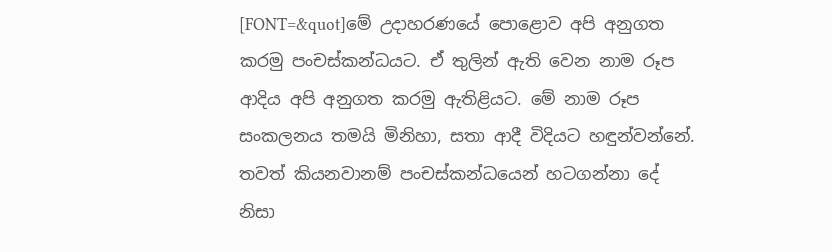[FONT=&quot]මේ උදාහරණයේ පොළොව අපි අනුගත කරමු පංචස්කන්ධයට. ඒ තුලින් ඇති වෙන නාම රූප ආදිය අපි අනුගත කරමු ඇතිළියට. මේ නාම රූප සංකලනය තමයි මිනිහා, සතා ආදී විදියට හඳුන්වන්නේ. තවත් කියනවානම් පංචස්කන්ධයෙන් හටගන්නා දේ නිසා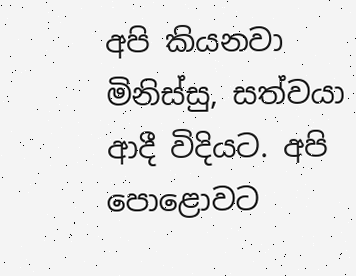අපි කියනවා මිනිස්සු, සත්වයා ආදී විදියට. අපි පොළොවට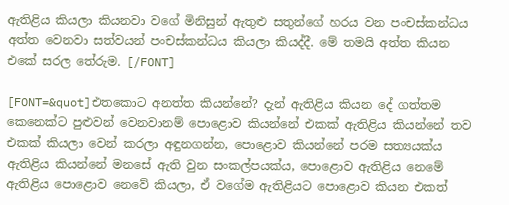ඇතිළිය කියලා කියනවා වගේ මිනිසුන් ඇතුළු සතුන්ගේ හරය වන පංචස්කන්ධය අත්ත වෙනවා සත්වයන් පංචස්කන්ධය කියලා කියද්දී. මේ තමයි අත්ත කියන එකේ සරල තේරුම. [/FONT]

[FONT=&quot]එතකොට අනත්ත කියන්නේ? දැන් ඇතිළිය කියන දේ ගත්තම කෙනෙක්ට පුළුවන් වෙනවානම් පොළොව කියන්නේ එකක් ඇතිළිය කියන්නේ තව එකක් කියලා වෙන් කරලා අඳුනගන්න, පොළොව කියන්නේ පරම සත්‍යයක්ය ඇතිළිය කියන්නේ මනසේ ඇති වුන සංකල්පයක්ය, පොළොව ඇතිළිය නෙමේ ඇතිළිය පොළොව නෙවේ කියලා, ඒ වගේම ඇතිළියට පොළොව කියන එකත්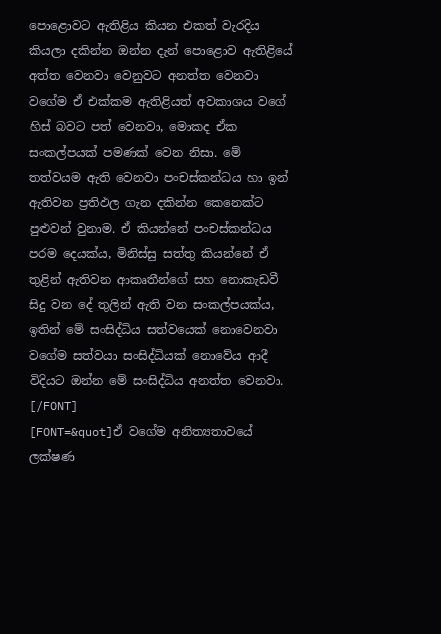පොළොවට ඇතිළිය කියන එකත් වැරදිය කියලා දකින්න ඔන්න දැන් පොළොව ඇතිළියේ අත්ත වෙනවා වෙනුවට අනත්ත වෙනවා වගේම ඒ එක්කම ඇතිළියත් අවකාශය වගේ හිස් බවට පත් වෙනවා, මොකද ඒක සංකල්පයක් පමණක් වෙන නිසා. මේ තත්වයම ඇති වෙනවා පංචස්කන්ධය හා ඉන් ඇතිවන ප්‍රතිඵල ගැන දකින්න කෙනෙක්ට පුළුවන් වුනාම. ඒ කියන්නේ පංචස්කන්ධය පරම දෙයක්ය, මිනිස්සු සත්තු කියන්නේ ඒ තුළින් ඇතිවන ආකෘතීන්ගේ සහ නොකැඩවී සිදු වන දේ තුලින් ඇති වන සංකල්පයක්ය, ඉතින් මේ සංසිද්ධිය සත්වයෙක් නොවෙනවා වගේම සත්වයා සංසිද්ධියක් නොවේය ආදී විදියට ඔන්න මේ සංසිද්ධිය අනත්ත වෙනවා. [/FONT]
[FONT=&quot]ඒ වගේම අනිත්‍යතාවයේ ලක්ෂණ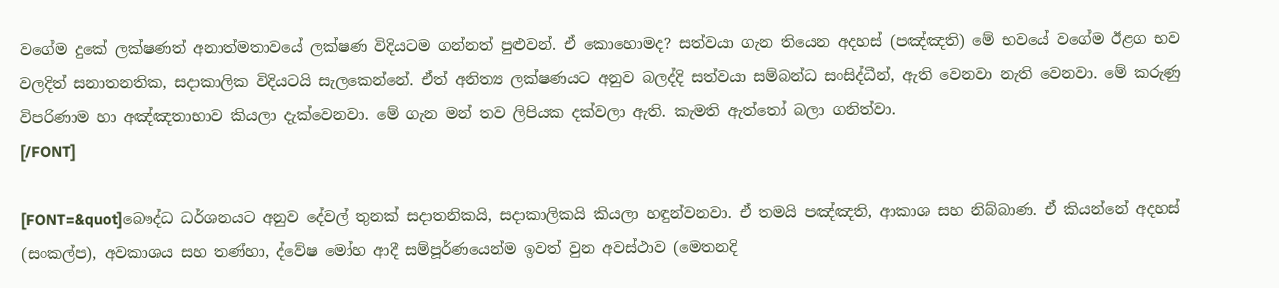වගේම දුකේ ලක්ෂණත් අනාත්මතාවයේ ලක්ෂණ විදියටම ගන්නත් පුළුවන්. ඒ කොහොමද? සත්වයා ගැන තියෙන අදහස් ‍(පඤ්ඤති) මේ භවයේ වගේම ඊළග භව වලදිත් සනාතනතික, සදාකාලික විදියටයි සැලකෙන්නේ. ඒත් අනිත්‍ය ලක්ෂණයට අනුව බලද්දි සත්වයා සම්බන්ධ සංසිද්ධීන්, ඇති වෙනවා නැති‍ වෙනවා. මේ කරුණු විපරිණාම හා අඤ්ඤතාභාව කියලා දැක්වෙනවා. මේ ගැන මන් තව ලිපියක දක්වලා ඇති. කැමති ඇත්තෝ බලා ගනිත්වා.
[/FONT]

[FONT=&quot]බෞද්ධ ධර්ශනයට අනුව දේවල් තුනක් සදාතනිකයි, සදාකාලිකයි කියලා හඳුන්වනවා. ඒ තමයි පඤ්ඤති, ආකාශ සහ නිබ්බාණ. ඒ කියන්නේ අදහස් (සංකල්ප), අවකාශය සහ තණ්හා, ද්වේෂ මෝහ ආදී සම්පූර්ණයෙන්ම ඉවත් වුන අවස්ථාව (මෙතනදි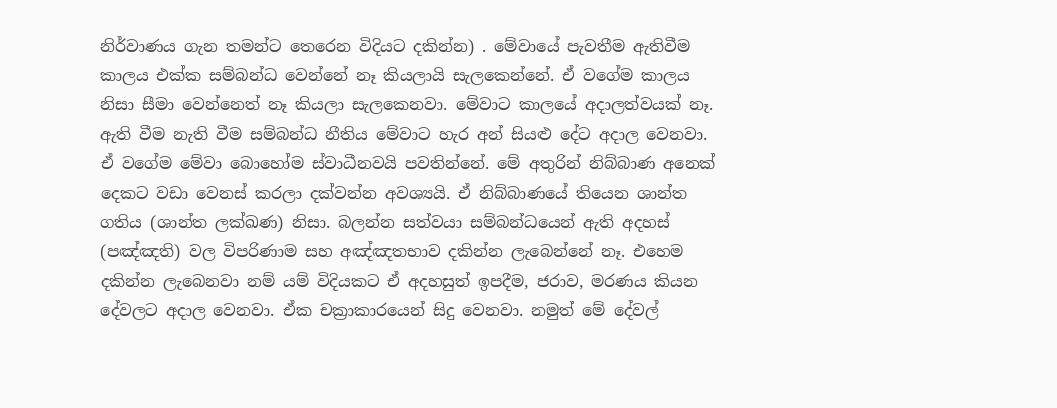නිර්වාණය ගැන තමන්ට තෙරෙන විදියට දකින්න) . මේවායේ පැවතීම ඇතිවීම කාලය එක්ක සම්බන්ධ වෙන්නේ නෑ කියලායි සැලකෙන්නේ. ඒ වගේම කාලය නිසා සීමා වෙන්නෙත් නෑ කියලා සැලකෙනවා. මේවාට කාලයේ අදාලත්වයක් නෑ. ඇති වීම නැති වීම සම්බන්ධ නීතිය මේවාට හැර අන් සියළු දේට අදාල වෙනවා. ඒ වගේම මේවා බොහෝම ස්වාධීනවයි පවතින්නේ. මේ අතුරින් නිබ්බාණ අනෙක් දෙකට වඩා වෙනස් කරලා දක්වන්න අවශ්‍යයි. ඒ නිබ්බාණයේ තියෙන ශාන්ත ගතිය (ශාන්ත ලක්ඛණ) නිසා. බලන්න සත්වයා සම්බන්ධයෙන් ඇති අදහස් (පඤ්ඤති) වල විපරිණාම සහ අඤ්ඤතභාව දකින්න ලැබෙන්නේ නෑ. එහෙම දකින්න ලැබෙනවා නම් යම් විදියකට ඒ අදහසුත් ඉපදීම, ජරාව, මරණය කියන දේවලට අදාල වෙනවා. ඒක චක්‍රාකාරයෙන් සිදු වෙනවා. නමුත් මේ දේවල්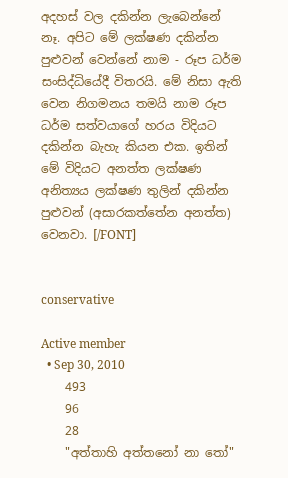අදහස් වල දකින්න ලැබෙන්නේ නෑ. අපිට මේ ලක්ෂණ දකින්න පුළුවන් වෙන්නේ නාම - රූප ධර්ම සංසිද්ධියේදී විතරයි. මේ නිසා ඇති වෙන නිගමනය තමයි නාම රූප ධර්ම සත්වයාගේ හරය විදියට දකින්න බැහැ කියන එක. ඉතින් මේ විදියට අනත්ත ලක්ෂණ අනිත්‍යය ලක්ෂණ තුලින් දකින්න පුළුවන් (අසාරකත්තේන අනත්ත) වෙනවා. [/FONT]


conservative

Active member
  • Sep 30, 2010
    493
    96
    28
    "අත්තාහි අත්තනෝ නා තෝ"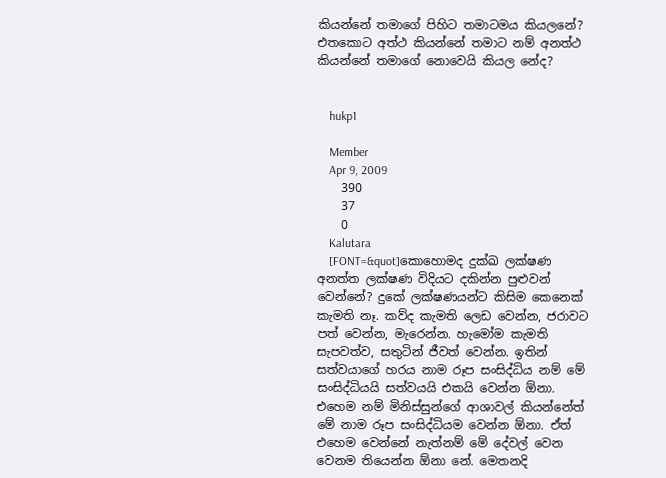කියන්නේ තමාගේ පිහිට තමාටමය කියලනේ? එතකොට අත්ථ කියන්නේ තමාට නම් අනත්ථ කියන්නේ තමාගේ නොවෙයි කියල නේද?


    hukp1

    Member
    Apr 9, 2009
    390
    37
    0
    Kalutara
    [FONT=&quot]කොහොමද දුක්ඛ ලක්ෂණ අනත්ත ලක්ෂණ විදියට දකින්න පුළුවන් වෙන්නේ? දුකේ ලක්ෂණයන්ට කිසිම කෙනෙක් කැමති ‍නෑ. කව්ද කැමති ලෙඩ වෙන්න, ජරාවට පත් වෙන්න, මැරෙන්න. හැමෝම කැමති සැපවත්ව, සතුටින් ජීවත් වෙන්න. ඉතින් සත්වයාගේ හරය නාම රූප සංසිද්ධිය නම් මේ සංසිද්ධියයි සත්වයයි එකයි වෙන්න ඕනා. එහෙම නම් මිනිස්සුන්ගේ ආශාවල් කියන්නේත් මේ නාම රූප සංසිද්ධියම වෙන්න ඕනා. ඒත් එහෙම වෙන්නේ නැත්නම් මේ දේවල් වෙන වෙනම තියෙන්න ඕනා නේ. මෙතනදි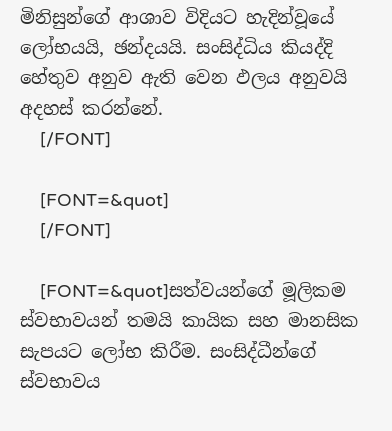මිනිසුන්ගේ ආශාව විදියට හැදින්වූයේ ලෝභයයි, ඡන්දයයි. සංසිද්ධිය කියද්දි හේතුව අනුව ඇති වෙන ඵලය අනුවයි අදහස් කරන්නේ.
    [/FONT]

    [FONT=&quot]
    [/FONT]

    [FONT=&quot]සත්වයන්ගේ මූලිකම ස්වභාවයන් තමයි කායික සහ මානසික සැපයට ලෝභ කිරීම. සංසිද්ධීන්ගේ ස්වභාවය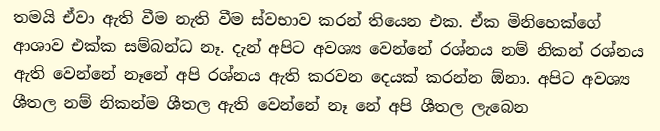තමයි ඒවා ඇති වීම නැති වීම ස්වභාව කරන් තියෙන එක. ඒක මිනිහෙක්ගේ ආශාව එක්ක සම්බන්ධ නෑ. දැන් අපිට අවශ්‍ය වෙන්නේ රශ්නය නම් නිකන් රශ්නය ඇති වෙන්නේ නෑනේ අපි රශ්නය ඇති කරවන දෙයක් කරන්න ඕනා. අපිට අවශ්‍ය ශීතල නම් නිකන්ම ශීතල ඇති වෙන්නේ නෑ නේ අපි ශීතල ලැබෙන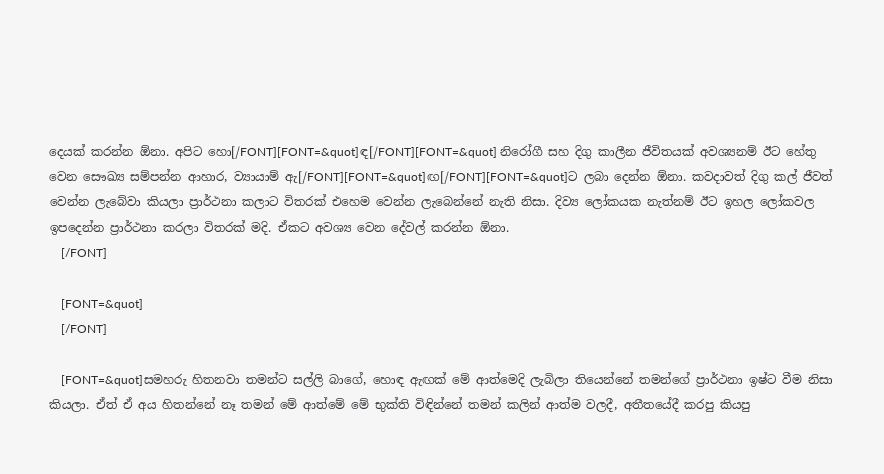දෙයක් කරන්න ඕනා. අපිට හො[/FONT][FONT=&quot]ඳ[/FONT][FONT=&quot] නිරෝගී සහ දිගු කාලීන ජීවිතයක් අවශ්‍යනම් ඊට හේතු වෙන සෞඛ්‍ය සම්පන්න ආහාර, ව්‍යායාම් ඇ[/FONT][FONT=&quot]ඟ[/FONT][FONT=&quot]ට ලබා දෙන්න ඕනා. කවදාවත් දිගු කල් ජීවත් වෙන්න ලැබේවා කියලා ප්‍රාර්ථනා කලාට විතරක් එහෙම වෙන්න ලැබෙන්නේ නැති නිසා. දිව්‍ය ලෝකයක නැත්නම් ඊට ඉහල ලෝකවල ඉපදෙන්න ප්‍රාර්ථනා කරලා විතරක් මදි. ඒකට අවශ්‍ය වෙන දේවල් කරන්න ඕනා.
    [/FONT]

    [FONT=&quot]
    [/FONT]

    [FONT=&quot]සමහරු හිතනවා තමන්ට සල්ලි බාගේ, හොඳ ඇඟක් මේ ආත්මෙදි ලැබිලා තියෙන්නේ තමන්ගේ ප්‍රාර්ථනා ඉෂ්ට වීම නිසා කියලා. ඒත් ඒ අය හිතන්නේ නෑ තමන් මේ ආත්මේ මේ භුක්ති විඳින්නේ තමන් කලින් ආත්ම වලදී, අතීතයේදී කරපු කියපු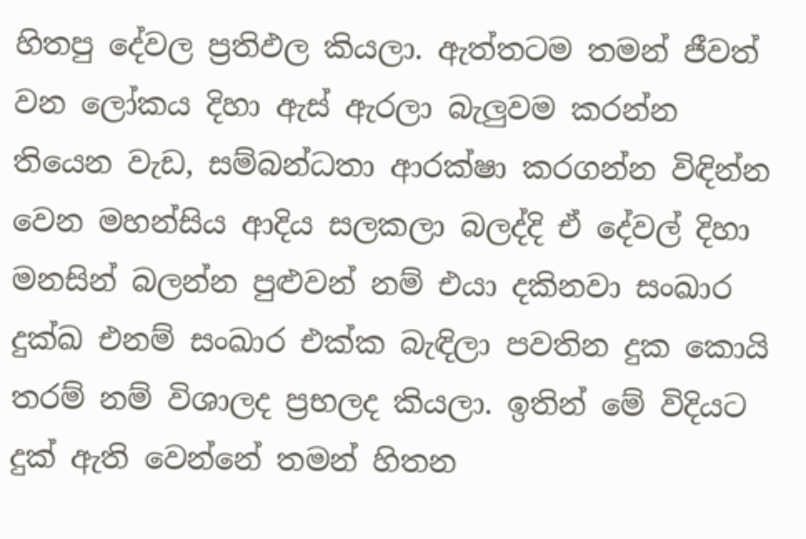හිතපු දේවල ප්‍රතිඵල කියලා. ඇත්තටම තමන් ජීවත් වන ලෝකය දිහා ඇස් ඇරලා බැලුවම කරන්න තියෙන වැඩ, සම්බන්ධතා ආරක්ෂා කරගන්න විඳින්න වෙන මහන්සිය ආදිය සලකලා බලද්දි ඒ දේවල් දිහා මනසින් බලන්න පුළුවන් නම් එයා දකිනවා සංඛාර දුක්ඛ එනම් සංඛාර එක්ක බැඳිලා පවතින දුක කොයි තරම් නම් විශාලද ප්‍රභලද කියලා. ඉතින් මේ විදියට දුක් ඇති වෙන්නේ තමන් හිතන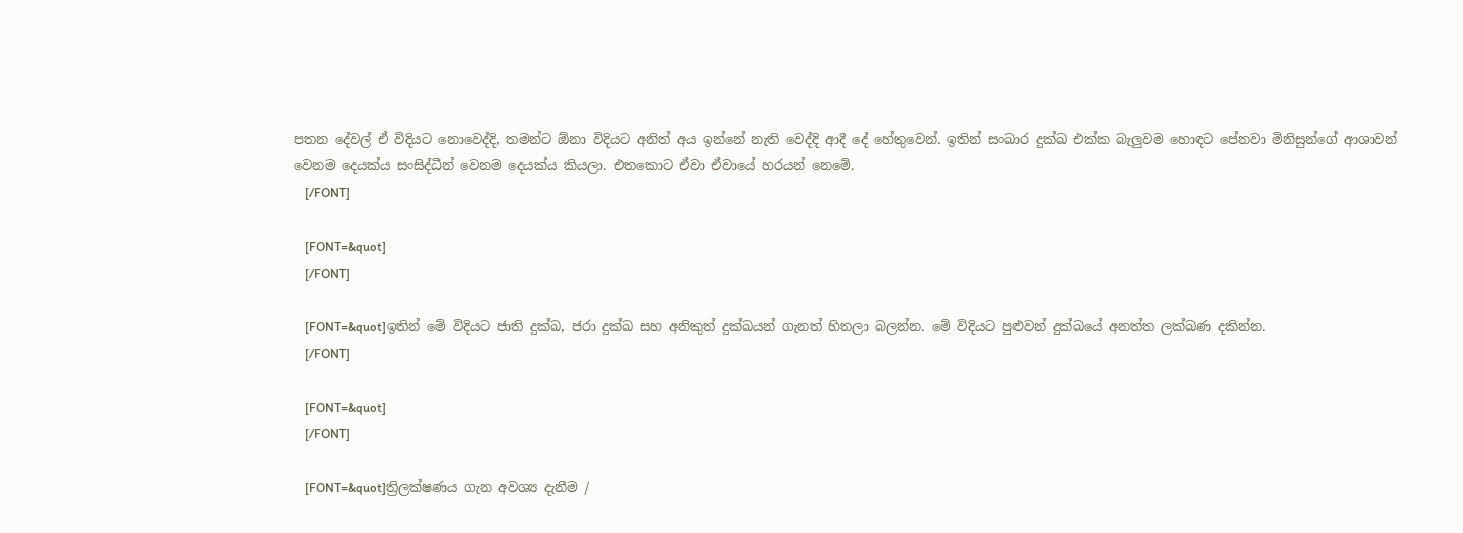පතන දේවල් ඒ විදියට නොවෙද්දි, තමන්ට ඕනා විදියට අනිත් ‍අය ඉන්නේ නැති වෙද්දි ආදී දේ හේතුවෙන්. ඉතින් සංඛාර දුක්ඛ එක්ක බැලුවම හොඳට පේනවා මිනිසුන්ගේ ආශාවන් වෙනම දෙයක්ය සංසිද්ධීන් වෙනම දෙයක්ය කියලා. එතකොට ඒවා ඒවායේ හරයන් නෙමේ.
    [/FONT]

    [FONT=&quot]
    [/FONT]

    [FONT=&quot]ඉතින් මේ විදියට ජාති දුක්ඛ, ජරා දුක්ඛ සහ අනිකුත් දුක්ඛයන් ගැනත් හිතලා බලන්න. මේ විදියට පුළුවන් දුක්ඛයේ අනත්ත ලක්ඛණ දකින්න.
    [/FONT]

    [FONT=&quot]
    [/FONT]

    [FONT=&quot]ත්‍රිලක්ෂණය ගැන අවශ්‍ය දැනීම /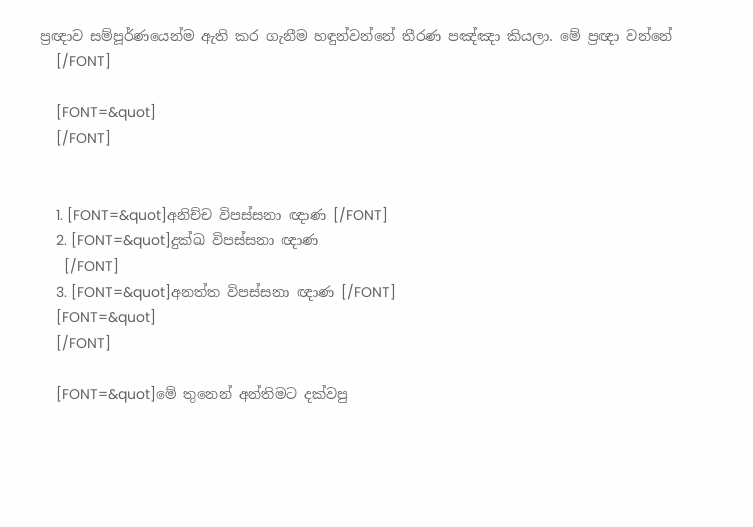ප්‍රඥාව සම්පූර්ණයෙන්ම ඇති කර ගැනීම හඳුන්වන්නේ තීරණ පඤ්ඤා කියලා. මේ ප්‍රඥා වන්නේ
    [/FONT]

    [FONT=&quot]
    [/FONT]


    1. [FONT=&quot]අනිච්ච විපස්සනා ඥාණ [/FONT]
    2. [FONT=&quot]දුක්ඛ විපස්සනා ඥාණ
      [/FONT]
    3. [FONT=&quot]අනත්ත විපස්සනා ඥාණ [/FONT]
    [FONT=&quot]
    [/FONT]

    [FONT=&quot]මේ තුනෙන් අන්තිමට දක්වපු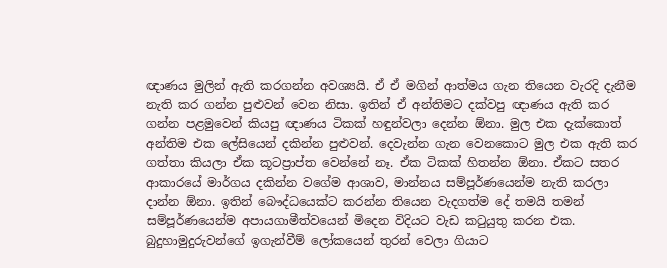ඥාණය මුලින් ඇති කරගන්න අවශ්‍යයි. ඒ ඒ මගින් ආත්මය ගැන තියෙන වැරදි දැනීම නැති කර ගන්න පුළුවන් වෙන නිසා. ඉතින් ඒ අන්තිමට දක්වපු ඥාණය ඇති කර ගන්න පළමුවෙන් කියපු ඥාණය ටිකක් හඳුන්වලා දෙන්න ඕනා. මුල එක දැක්කොත් අන්තිම එක ලේසියෙන් දකින්න පුළුවන්. දෙවැන්න ගැන වෙනකොට මුල එක ඇති කර ගත්තා කියලා ඒක කූටප්‍රාප්ත වෙන්නේ නෑ. ඒක ටිකක් හිතන්න ඕනා. ඒකට සතර ආකාරයේ මාර්ගය දකින්න වගේම ආශාව, මාන්නය සම්පූර්ණයෙන්ම නැති කරලා දාන්න ඕනා. ඉතින් බෞද්ධයෙක්ට කරන්න තියෙන වැදගත්ම දේ තමයි තමන් සම්පූර්ණයෙන්ම අපායගාමීත්වයෙන් මිදෙන විදියට වැඩ කටුයුතු කරන එක. බුදුහාමුදුරුවන්ගේ ඉගැන්වීම් ලෝකයෙන් තුරන් වෙලා ගියාට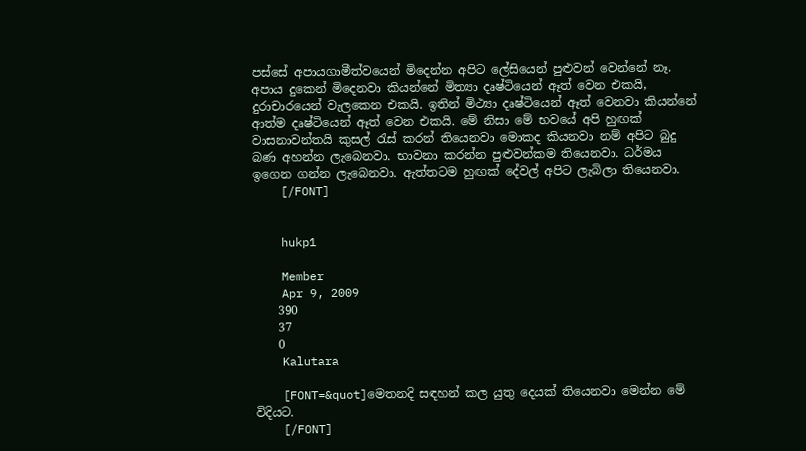පස්සේ අපායගාමීත්වයෙන් මිදෙන්න අපිට ලේසියෙන් පුළුවන් වෙන්නේ නෑ. අපාය දුකෙන් මිදෙනවා කියන්නේ මිත්‍යා දෘෂ්ටියෙන් ඈත් වෙන එකයි, දුරාචාරයෙන් වැලකෙන එකයි. ඉතින් මිථ්‍යා දෘෂ්ටියෙන් ඈත් වෙනවා කියන්නේ ආත්ම දෘෂ්ටියෙන් ඈත් වෙන එකයි. මේ නිසා මේ භවයේ අපි හුඟක් වාසනාවන්තයි කුසල් රැස් කරන් තියෙනවා මොකද කියනවා නම් අපිට බුදු බණ අහන්න ලැබෙනවා. භාවනා කරන්න පුළුවන්කම තියෙනවා. ධර්මය ඉගෙන ගන්න ලැබෙනවා. ඇත්තටම හුඟක් දේවල් අපිට ලැ‍බිලා තියෙනවා.
    [/FONT]


    hukp1

    Member
    Apr 9, 2009
    390
    37
    0
    Kalutara

    [FONT=&quot]මෙතනදි සඳහන් කල යුතු දෙයක් තියෙනවා මෙන්න මේ විදියට.
    [/FONT]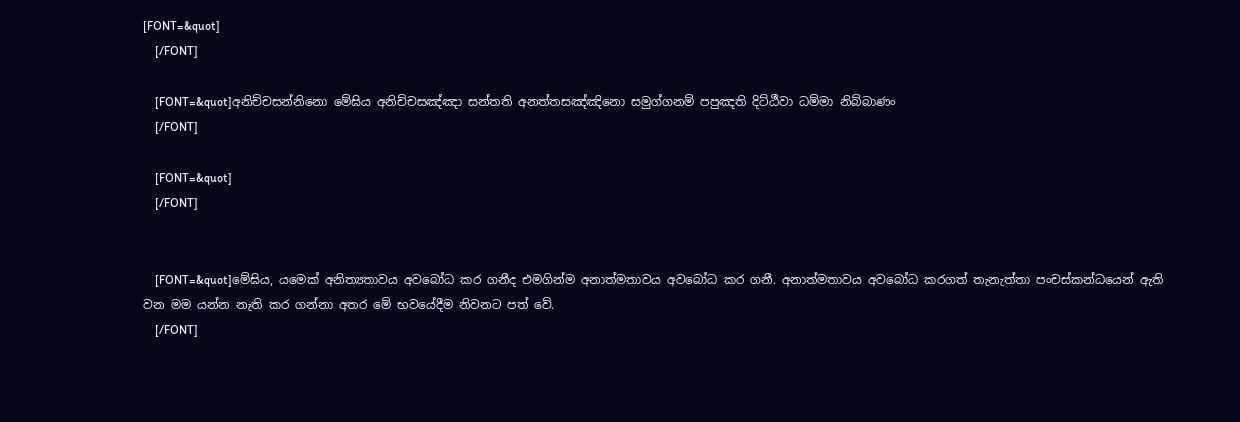[FONT=&quot]
    [/FONT]

    [FONT=&quot]අනිච්චසන්නිනො මේඝිය අනිච්චසඤ්ඤා සන්තති අනත්තසඤ්ඤිනො සමුග්ගනම් පපුඤති දිට්ඨීවා ධම්මා නිබ්බාණං
    [/FONT]

    [FONT=&quot]
    [/FONT]


    [FONT=&quot]මේඝිය, යමෙක් අනිත්‍යතාවය අවබෝධ කර ගනීද එමගින්ම අනාත්මතාවය අවබෝධ කර ගනී. අනාත්මතාවය අවබෝධ කරගත් තැනැත්තා පංචස්කන්ධයෙන් ඇති වන මම යන්න නැති කර ගන්නා අතර මේ භවයේදීම නිවනට පත් වේ.
    [/FONT]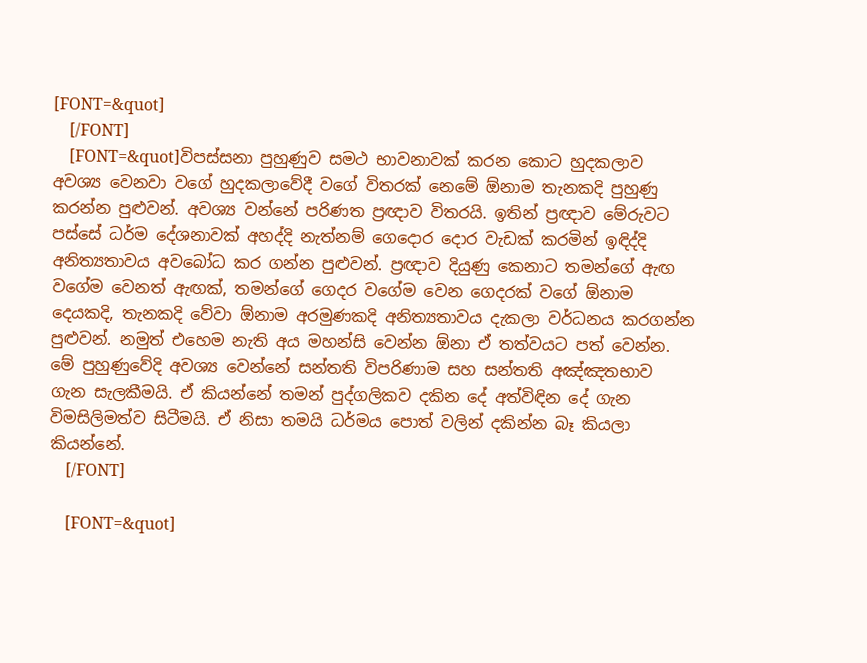[FONT=&quot]
    [/FONT]
    [FONT=&quot]විපස්සනා පුහුණුව සමථ භාවනාවක් කරන කොට හුදකලාව අවශ්‍ය වෙනවා වගේ හුදකලාවේදී වගේ විතරක් නෙමේ ඕනාම තැනකදි පුහුණු කරන්න පුළුවන්. අවශ්‍ය වන්නේ පරිණත ප්‍රඥාව විතරයි. ඉතින් ප්‍රඥාව මේරුවට පස්සේ ධර්ම දේශනාවක් අහද්දි නැත්නම් ගෙදොර දොර වැඩක් කරමින් ඉඳිද්දි අනිත්‍යතාවය අවබෝධ කර ගන්න පුළුවන්. ප්‍රඥාව දියුණු කෙනාට තමන්ගේ ඇඟ වගේම වෙනත් ඇඟක්, තමන්ගේ ගෙදර වගේම වෙන ගෙදරක් වගේ ඕනාම දෙයකදි, තැනකදි වේවා ඕනාම අරමුණකදි අනිත්‍යතාවය දැකලා වර්ධනය කරගන්න පුළුවන්. නමුත් එහෙම නැති අය මහන්සි වෙන්න ඕනා ඒ තත්වයට පත් වෙන්න. මේ පුහුණුවේදි අවශ්‍ය වෙන්නේ සන්තති විපරිණාම සහ සන්තති අඤ්ඤතභාව ගැන සැලකීමයි. ඒ කියන්නේ තමන් පුද්ගලිකව දකින දේ අත්විඳින දේ ගැන විමසිලිමත්ව සිටීමයි. ඒ නිසා තමයි ධර්මය පොත් වලින් දකින්න බෑ කියලා කියන්නේ.
    [/FONT]

    [FONT=&quot]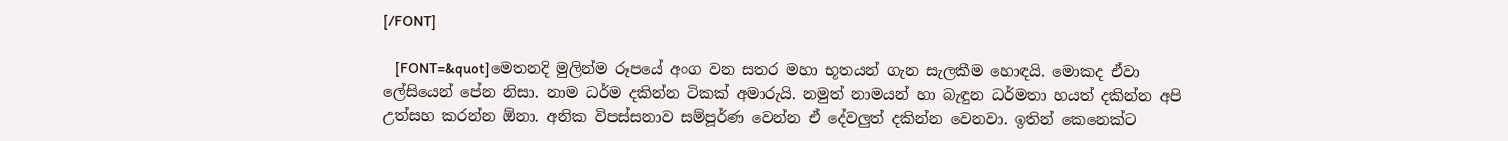[/FONT]

    [FONT=&quot]මෙතනදි මුලින්ම රූපයේ අංග වන සතර මහා භූතයන් ගැන සැලකීම හොඳයි. මොකද ඒවා ලේසියෙන් පේන නිසා. නාම ධර්ම දකින්න ටිකක් අමාරුයි. නමුත් නාමයන් හා බැඳුන ධර්මතා හයත් දකින්න අපි උත්සහ කරන්න ඕනා. අනික විපස්සනාව සම්පූර්ණ වෙන්න ඒ දේවලුත් දකින්න වෙනවා. ඉතින් කෙනෙක්ට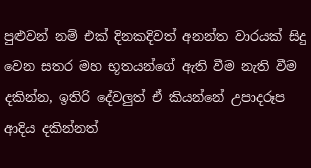පුළුවන් නම් එක් දිනකදිවත් අනන්ත වාරයක් සිදු වෙන සතර මහ භූතයන්ගේ ඇති වීම නැති වීම දකින්න, ඉතිරි දේවලුත් ඒ කියන්නේ උපාදරූප ආදිය දකින්නත්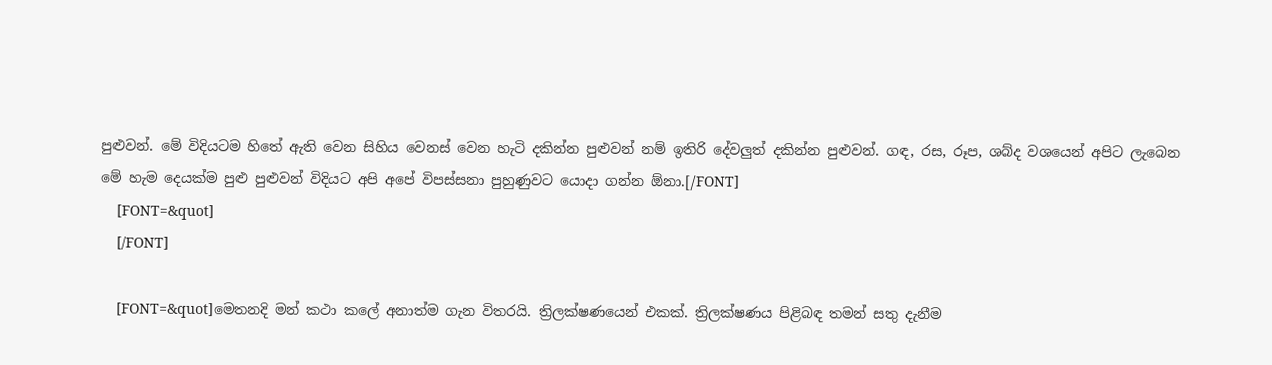පුළුවන්. මේ විදියටම හිතේ ඇති වෙන සිහිය වෙනස් වෙන හැටි දකින්න පුළුවන් නම් ඉතිරි දේවලුත් දකින්න පුළුවන්. ගඳ, රස, රූප, ශබ්ද වශයෙන් අපිට ලැබෙන මේ හැම දෙයක්ම පුළු පුළුවන් විදියට අපි අපේ විපස්සනා පුහුණුවට යොදා ගන්න ඕනා.[/FONT]
    [FONT=&quot]
    [/FONT]

    [FONT=&quot]මෙතනදි මන් කථා කලේ අනාත්ම ගැන විතරයි. ත්‍රිලක්ෂණයෙන් එකක්. ත්‍රිලක්ෂණය පිළිබඳ තමන් සතු දැනීම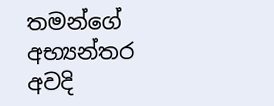තමන්ගේ අභ්‍යන්තර අවදි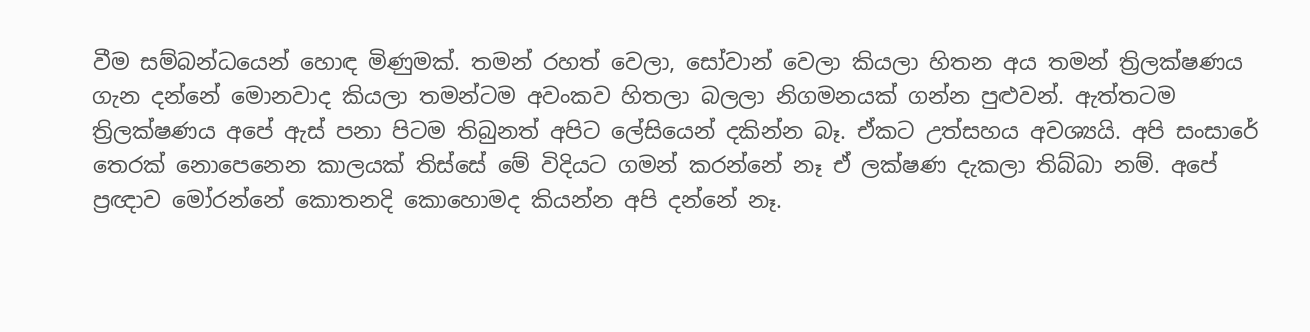වීම සම්බන්ධයෙන් හොඳ මිණුමක්. තමන් රහත් වෙලා, සෝවාන් වෙලා කියලා හිතන අය තමන් ත්‍රිලක්ෂණය ගැන දන්නේ මොනවාද කියලා තමන්ටම අවංකව හිතලා බලලා නිගමනයක් ගන්න පුළුවන්. ඇත්තටම ත්‍රිලක්ෂණය අපේ ඇස් පනා පිටම තිබුනත් අපිට ලේසියෙන් දකින්න බෑ. ඒකට උත්සහය අවශ්‍යයි. අපි සංසාරේ තෙරක් නොපෙනෙන කාලයක් ති‍ස්සේ මේ විදියට ගමන් කරන්නේ නෑ ඒ ලක්ෂණ දැකලා තිබ්බා නම්. අපේ ප්‍රඥාව මෝරන්නේ කොතනදි කොහොමද කියන්න අපි දන්නේ නෑ.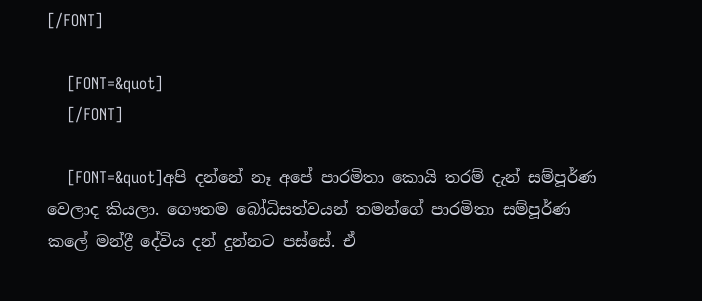[/FONT]

    [FONT=&quot]
    [/FONT]

    [FONT=&quot]අපි දන්නේ නෑ අපේ පාරමිතා කොයි තරම් දැන් සම්පූර්ණ වෙලාද කියලා. ගෞතම බෝධිසත්වයන් තමන්ගේ පාරමිතා සම්පූර්ණ කලේ මන්ද්‍රී දේවිය දන් දුන්නට පස්සේ. ඒ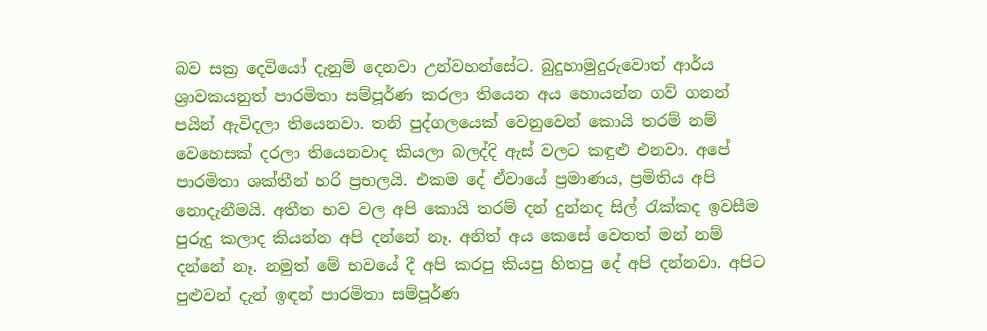බව සක්‍ර දෙවියෝ දැනුම් දෙනවා උන්වහන්සේට. බුදුහාමුදුරුවොත් ආර්ය ශ්‍රාවකයනුත් පාරමිතා සම්පූර්ණ කරලා තියෙන අය හොයන්න ගව් ගනන් පයින් ඇවිදලා තියෙනවා. තනි පුද්ගලයෙක් වෙනුවෙන් කොයි තරම් නම් වෙහෙසක් දරලා තියෙනවාද කියලා බලද්දි ඇස් වලට කඳුළු එනවා. අපේ පාරමිතා ශක්තීන් හරි ප්‍රභලයි. එකම දේ ඒවායේ ප්‍රමාණය, ප්‍රමිතිය අපි නොදැනීමයි. අතීත භව වල අපි කොයි තරම් දන් දුන්නද සිල් රැක්කද ඉවසීම පුරුදු කලාද කියන්න අපි දන්නේ නෑ. අනිත් අය කෙසේ වෙතත් මන් නම් දන්නේ නෑ. නමුත් මේ භවයේ දී අපි කරපු කියපු හිතපු දේ අපි දන්නවා. අපිට පුළුවන් දැන් ඉඳන් පාරමිතා සම්පූර්ණ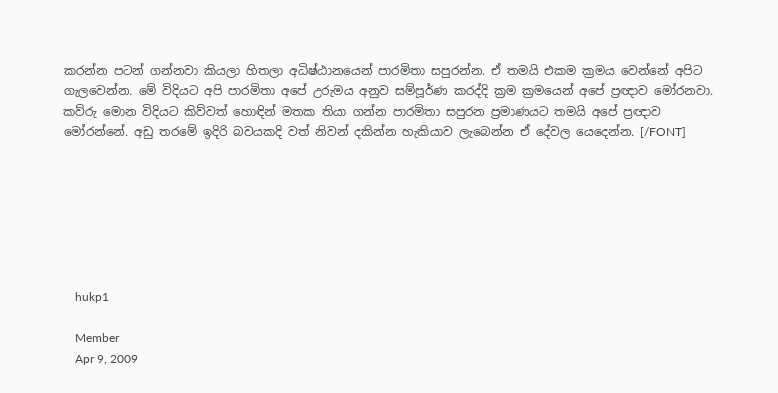කරන්න පටන් ගන්නවා කියලා හිතලා අධිෂ්ඨානයෙන් පාරමිතා සපුරන්න. ඒ තමයි එකම ක්‍රමය වෙන්නේ අපිට ගැලවෙන්න. මේ විදියට අපි පාරමිතා අපේ උරුමය අනුව සම්පූර්ණ කරද්දි ක්‍රම ක්‍රමයෙන් අපේ ප්‍රඥාව මෝරනවා. කව්රු මොන විදියට කිව්වත් හොඳින් මතක තියා ගන්න පාරමිතා සපුරන ප්‍රමාණයට තමයි අපේ ප්‍රඥාව මෝරන්නේ. අඩු තරමේ ඉදිරි බවයකදි වත් නිවන් දකින්න හැකියාව ලැබෙන්න ඒ දේවල යෙදෙන්න. [/FONT]







    hukp1

    Member
    Apr 9, 2009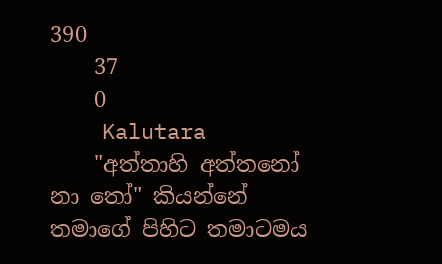390
    37
    0
    Kalutara
    "අත්තාහි අත්තනෝ නා තෝ" කියන්නේ තමාගේ පිහිට තමාටමය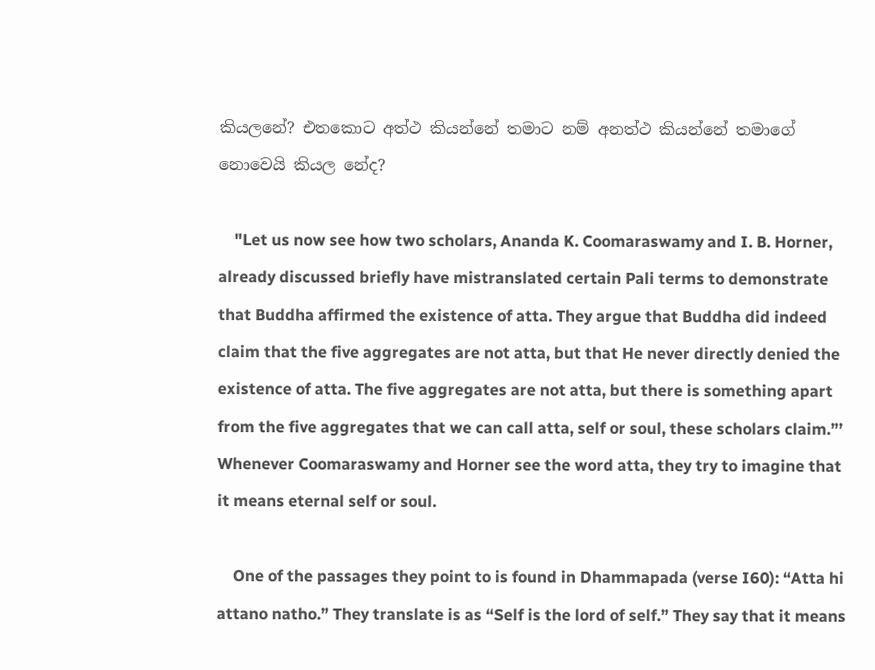කියලනේ? එතකොට අත්ථ කියන්නේ තමාට නම් අනත්ථ කියන්නේ තමාගේ නොවෙයි කියල නේද?

    "Let us now see how two scholars, Ananda K. Coomaraswamy and I. B. Horner, already discussed briefly have mistranslated certain Pali terms to demonstrate that Buddha affirmed the existence of atta. They argue that Buddha did indeed claim that the five aggregates are not atta, but that He never directly denied the existence of atta. The five aggregates are not atta, but there is something apart from the five aggregates that we can call atta, self or soul, these scholars claim.”’ Whenever Coomaraswamy and Horner see the word atta, they try to imagine that it means eternal self or soul.

    One of the passages they point to is found in Dhammapada (verse I60): “Atta hi attano natho.” They translate is as “Self is the lord of self.” They say that it means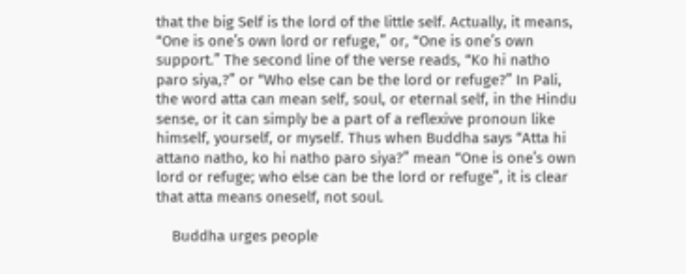that the big Self is the lord of the little self. Actually, it means, “One is one’s own lord or refuge,” or, “One is one’s own support.” The second line of the verse reads, “Ko hi natho paro siya,?” or “Who else can be the lord or refuge?” In Pali, the word atta can mean self, soul, or eternal self, in the Hindu sense, or it can simply be a part of a reflexive pronoun like himself, yourself, or myself. Thus when Buddha says “Atta hi attano natho, ko hi natho paro siya?” mean “One is one’s own lord or refuge; who else can be the lord or refuge”, it is clear that atta means oneself, not soul.

    Buddha urges people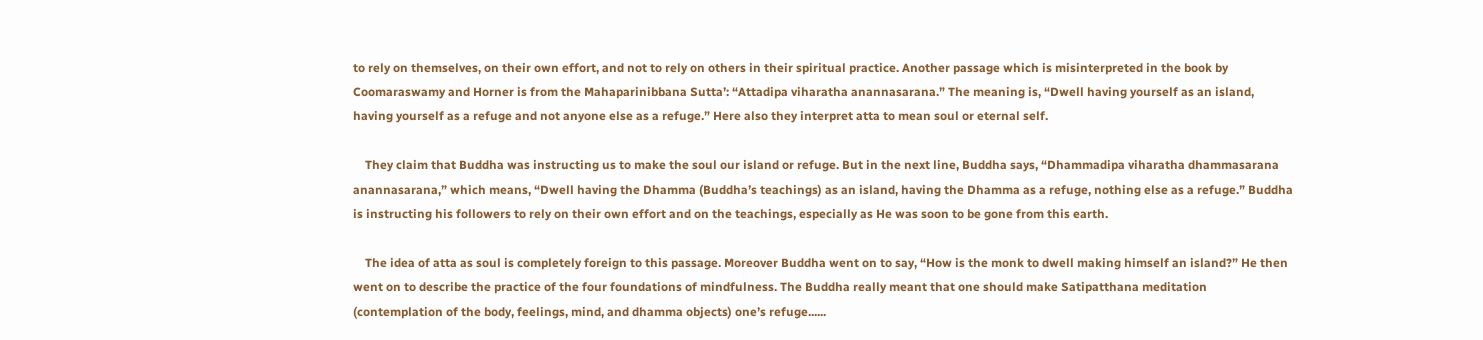to rely on themselves, on their own effort, and not to rely on others in their spiritual practice. Another passage which is misinterpreted in the book by Coomaraswamy and Horner is from the Mahaparinibbana Sutta’: “Attadipa viharatha anannasarana.” The meaning is, “Dwell having yourself as an island, having yourself as a refuge and not anyone else as a refuge.” Here also they interpret atta to mean soul or eternal self.

    They claim that Buddha was instructing us to make the soul our island or refuge. But in the next line, Buddha says, “Dhammadipa viharatha dhammasarana anannasarana,” which means, “Dwell having the Dhamma (Buddha’s teachings) as an island, having the Dhamma as a refuge, nothing else as a refuge.” Buddha is instructing his followers to rely on their own effort and on the teachings, especially as He was soon to be gone from this earth.

    The idea of atta as soul is completely foreign to this passage. Moreover Buddha went on to say, “How is the monk to dwell making himself an island?” He then went on to describe the practice of the four foundations of mindfulness. The Buddha really meant that one should make Satipatthana meditation (contemplation of the body, feelings, mind, and dhamma objects) one’s refuge......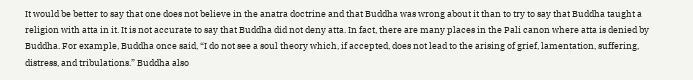It would be better to say that one does not believe in the anatra doctrine and that Buddha was wrong about it than to try to say that Buddha taught a religion with atta in it. It is not accurate to say that Buddha did not deny atta. In fact, there are many places in the Pali canon where atta is denied by Buddha. For example, Buddha once said, “I do not see a soul theory which, if accepted, does not lead to the arising of grief, lamentation, suffering, distress, and tribulations.” Buddha also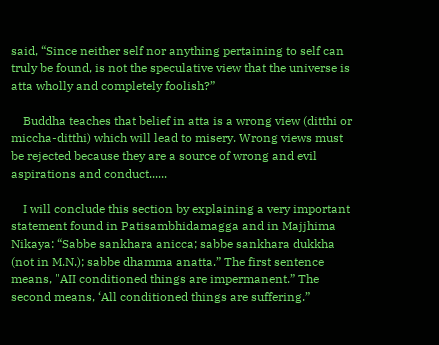said, “Since neither self nor anything pertaining to self can truly be found, is not the speculative view that the universe is atta wholly and completely foolish?”

    Buddha teaches that belief in atta is a wrong view (ditthi or miccha-ditthi) which will lead to misery. Wrong views must be rejected because they are a source of wrong and evil aspirations and conduct......

    I will conclude this section by explaining a very important statement found in Patisambhidamagga and in Majjhima Nikaya: “Sabbe sankhara anicca; sabbe sankhara dukkha (not in M.N.); sabbe dhamma anatta.” The first sentence means, "AII conditioned things are impermanent.” The second means, ‘All conditioned things are suffering.”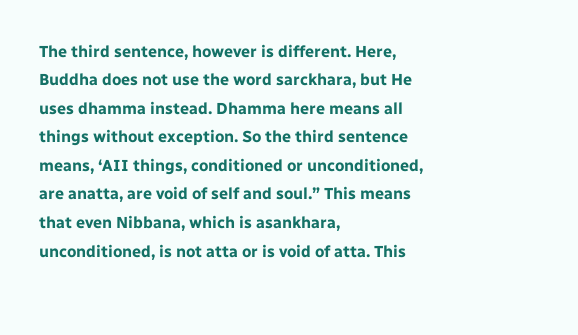The third sentence, however is different. Here, Buddha does not use the word sarckhara, but He uses dhamma instead. Dhamma here means all things without exception. So the third sentence means, ‘AII things, conditioned or unconditioned, are anatta, are void of self and soul.” This means that even Nibbana, which is asankhara, unconditioned, is not atta or is void of atta. This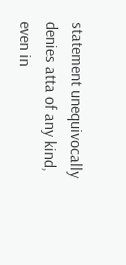statement unequivocally denies atta of any kind, even in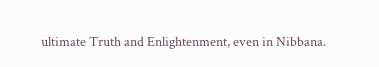ultimate Truth and Enlightenment, even in Nibbana.